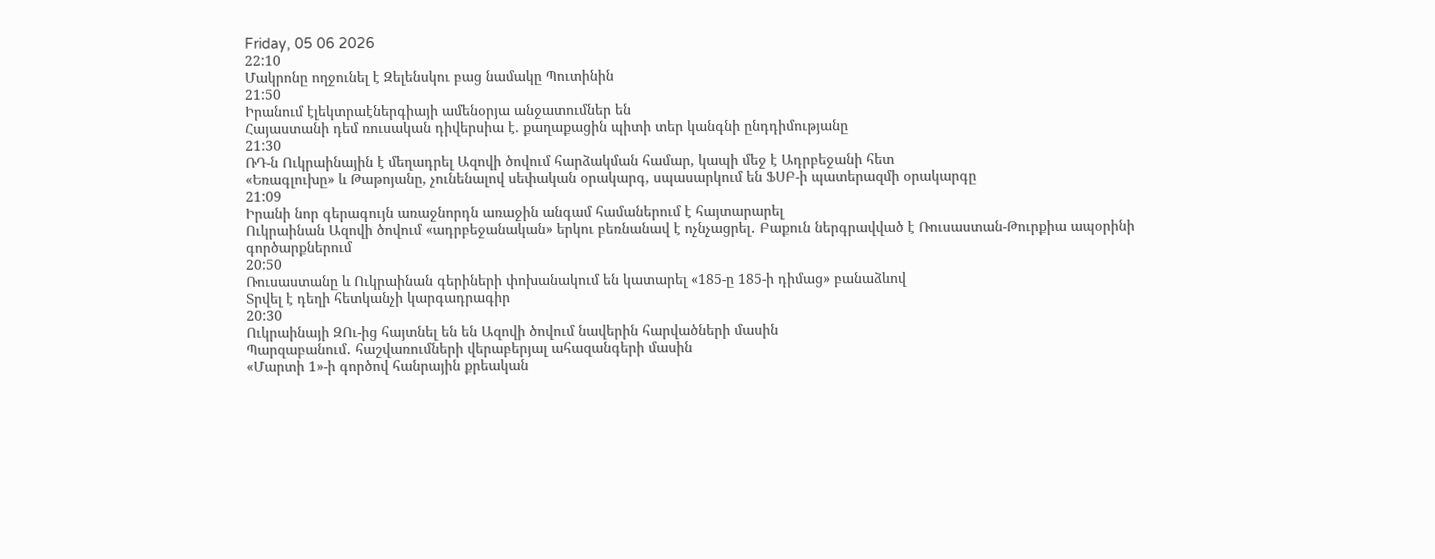Friday, 05 06 2026
22:10
Մակրոնը ողջունել է Զելենսկու բաց նամակը Պուտինին
21:50
Իրանում էլեկտրաէներգիայի ամենօրյա անջատումներ են
Հայաստանի դեմ ռուսական դիվերսիա է. քաղաքացին պիտի տեր կանգնի ընդդիմությանը
21:30
ՌԴ-ն Ուկրաինային է մեղադրել Ազովի ծովում հարձակման համար, կապի մեջ է Ադրբեջանի հետ
«Եռագլուխը» և Թաթոյանը, չունենալով սեփական օրակարգ, սպասարկում են ՖՍԲ-ի պատերազմի օրակարգը
21:09
Իրանի նոր գերագույն առաջնորդն առաջին անգամ համաներում է հայտարարել
Ուկրաինան Ազովի ծովում «ադրբեջանական» երկու բեռնանավ է ոչնչացրել․ Բաքուն ներգրավված է Ռուսաստան-Թուրքիա ապօրինի գործարքներում
20:50
Ռուսաստանը և Ուկրաինան գերիների փոխանակում են կատարել «185-ը 185-ի դիմաց» բանաձևով
Տրվել է դեղի հետկանչի կարգադրագիր
20:30
Ուկրաինայի ԶՈւ-ից հայտնել են են Ազովի ծովում նավերին հարվածների մասին
Պարզաբանում․ հաշվառումների վերաբերյալ ահազանգերի մասին
«Մարտի 1»-ի գործով հանրային քրեական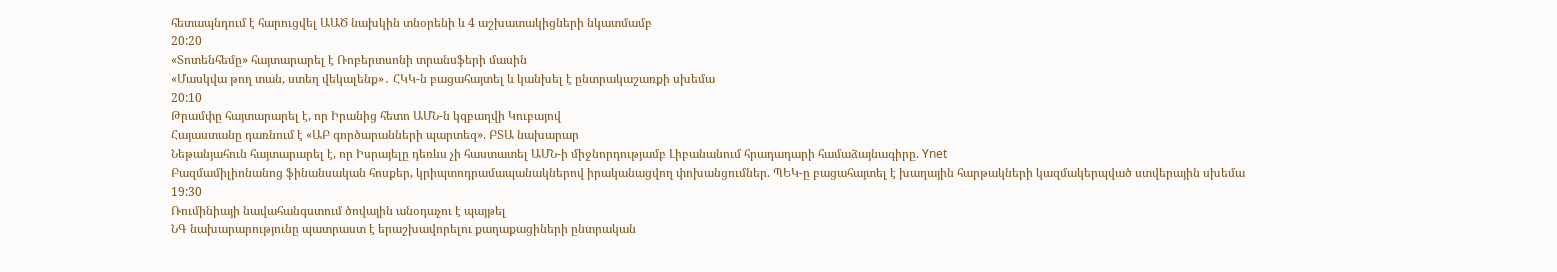հետապնդում է հարուցվել ԱԱԾ նախկին տնօրենի և 4 աշխատակիցների նկատմամբ
20:20
«Տոտենհեմը» հայտարարել է Ռոբերտսոնի տրանսֆերի մասին
«Մասկվա թող տան, ստեղ վեկալենք»․ ՀԿԿ-ն բացահայտել և կանխել է ընտրակաշառքի սխեմա
20:10
Թրամփը հայտարարել է, որ Իրանից հետո ԱՄՆ-ն կզբաղվի Կուբայով
Հայաստանը դառնում է «ԱԲ գործարանների պարտեզ». ԲՏԱ նախարար
Նեթանյահուն հայտարարել է, որ Իսրայելը դեռևս չի հաստատել ԱՄՆ-ի միջնորդությամբ Լիբանանում հրադադարի համաձայնագիրը. Ynet
Բազմամիլիոնանոց ֆինանսական հոսքեր, կրիպտոդրամապանակներով իրականացվող փոխանցումներ. ՊԵԿ-ը բացահայտել է խաղային հարթակների կազմակերպված ստվերային սխեմա
19:30
Ռումինիայի նավահանգստում ծովային անօդաչու է պայթել
ՆԳ նախարարությունը պատրաստ է երաշխավորելու քաղաքացիների ընտրական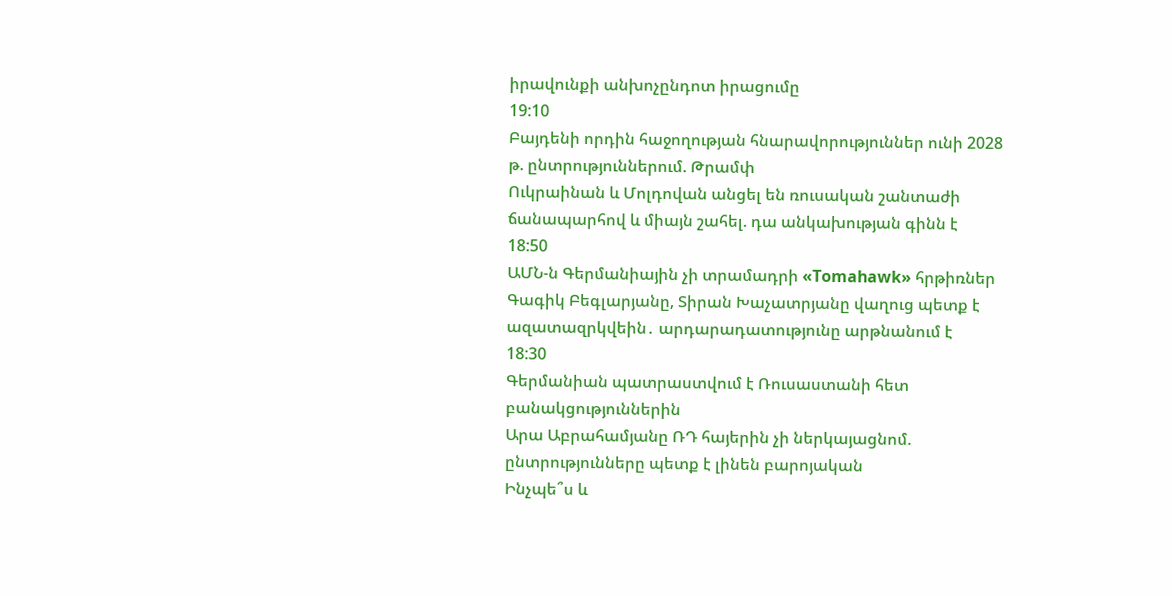իրավունքի անխոչընդոտ իրացումը
19:10
Բայդենի որդին հաջողության հնարավորություններ ունի 2028 թ. ընտրություններում. Թրամփ
Ուկրաինան և Մոլդովան անցել են ռուսական շանտաժի ճանապարհով և միայն շահել. դա անկախության գինն է
18:50
ԱՄՆ-ն Գերմանիային չի տրամադրի «Tomahawk» հրթիռներ
Գագիկ Բեգլարյանը, Տիրան Խաչատրյանը վաղուց պետք է ազատազրկվեին․ արդարադատությունը արթնանում է
18:30
Գերմանիան պատրաստվում է Ռուսաստանի հետ բանակցություններին
Արա Աբրահամյանը ՌԴ հայերին չի ներկայացնոմ. ընտրությունները պետք է լինեն բարոյական
Ինչպե՞ս և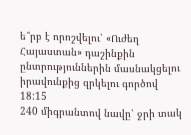ե՞րբ է որոշվելու՝ «Ուժեղ Հայաստան» դաշինքին ընտրություններին մասնակցելու իրավունքից զրկելու գործով
18:15
240 միգրանտով նավը՝ ջրի տակ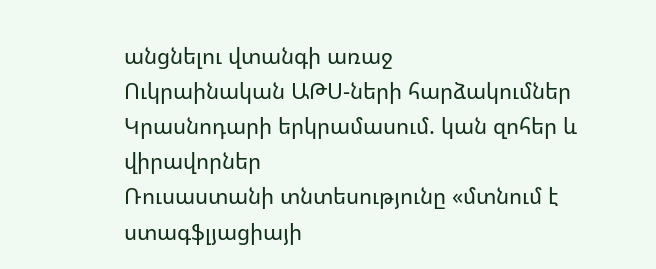անցնելու վտանգի առաջ
Ուկրաինական ԱԹՍ-ների հարձակումներ Կրասնոդարի երկրամասում. կան զոհեր և վիրավորներ
Ռուսաստանի տնտեսությունը «մտնում է ստագֆլյացիայի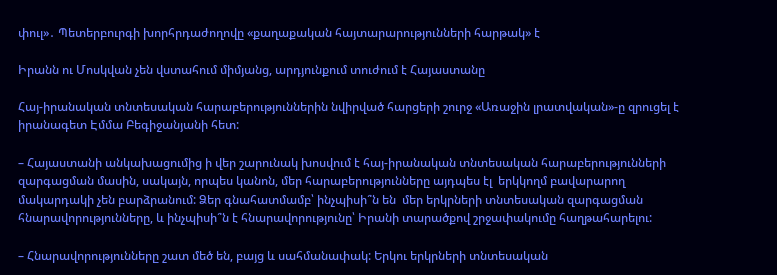փուլ»․ Պետերբուրգի խորհրդաժողովը «քաղաքական հայտարարությունների հարթակ» է

Իրանն ու Մոսկվան չեն վստահում միմյանց, արդյունքում տուժում է Հայաստանը

Հայ-իրանական տնտեսական հարաբերություններին նվիրված հարցերի շուրջ «Առաջին լրատվական»-ը զրուցել է իրանագետ Էմմա Բեգիջանյանի հետ:

– Հայաստանի անկախացումից ի վեր շարունակ խոսվում է հայ-իրանական տնտեսական հարաբերությունների զարգացման մասին, սակայն, որպես կանոն, մեր հարաբերությունները այդպես էլ  երկկողմ բավարարող մակարդակի չեն բարձրանում: Ձեր գնահատմամբ՝ ինչպիսի՞ն են  մեր երկրների տնտեսական զարգացման հնարավորությունները, և ինչպիսի՞ն է հնարավորությունը՝ Իրանի տարածքով շրջափակումը հաղթահարելու:

– Հնարավորությունները շատ մեծ են, բայց և սահմանափակ: Երկու երկրների տնտեսական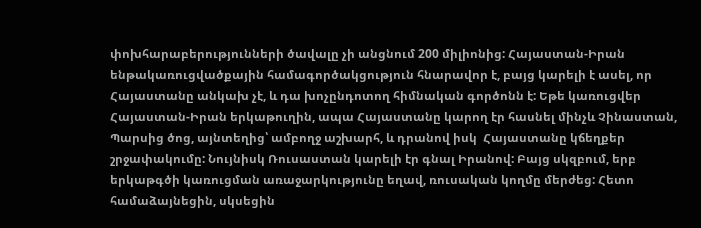փոխհարաբերությունների ծավալը չի անցնում 200 միլիոնից: Հայաստան-Իրան ենթակառուցվածքային համագործակցություն հնարավոր է, բայց կարելի է ասել, որ Հայաստանը անկախ չէ, և դա խոչընդոտող հիմնական գործոնն է: Եթե կառուցվեր Հայաստան-Իրան երկաթուղին, ապա Հայաստանը կարող էր հասնել մինչև Չինաստան, Պարսից ծոց, այնտեղից՝ ամբողջ աշխարհ, և դրանով իսկ  Հայաստանը կճեղքեր շրջափակումը: Նույնիսկ Ռուսաստան կարելի էր գնալ Իրանով: Բայց սկզբում, երբ երկաթգծի կառուցման առաջարկությունը եղավ, ռուսական կողմը մերժեց: Հետո համաձայնեցին, սկսեցին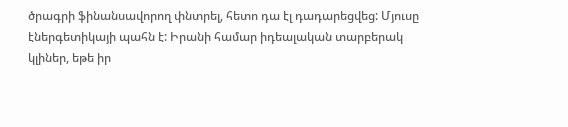ծրագրի ֆինանսավորող փնտրել, հետո դա էլ դադարեցվեց: Մյուսը էներգետիկայի պահն է: Իրանի համար իդեալական տարբերակ կլիներ, եթե իր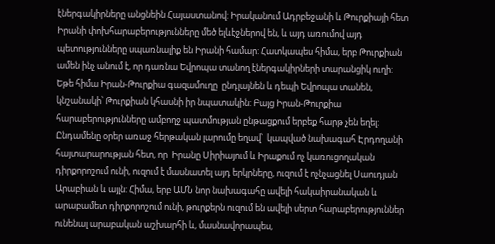էներգակիրները անցնեին Հայաստանով: Իրականում Ադրբեջանի և Թուրքիայի հետ Իրանի փոխհարաբերությունները մեծ ելևէջներով են, և այդ առումով այդ պետությունները սպառնալիք են Իրանի համար: Հատկապես հիմա, երբ Թուրքիան ամեն ինչ անում է, որ դառնա Եվրոպա տանող էներգակիրների տարանցիկ ուղի:  Եթե հիմա Իրան-Թուրքիա գազամուղը  ընդլայնեն և դեպի Եվրոպա տանեն, կնշանակի՝ Թուրքիան կհասնի իր նպատակին: Բայց Իրան-Թուրքիա հարաբերությունները ամբողջ պատմության ընթացքում երբեք հարթ չեն եղել: Ընդամենը օրեր առաջ հերթական լարումը եղավ՝  կապված նախագահ Էրդողանի հայտարարության հետ, որ  Իրանը Սիրիայում և Իրաքում ոչ կառուցողական դիրքորոշում ունի, ուզում է մասնատել այդ երկրները, ուզում է ոչնչացնել Սաուդյան Արաբիան և այլն: Հիմա, երբ ԱՄՆ նոր նախագահը ավելի հակաիրանական և արաբամետ դիրքորոշում ունի, թուրքերն ուզում են ավելի սերտ հարաբերություններ ունենալ արաբական աշխարհի և, մասնավորապես,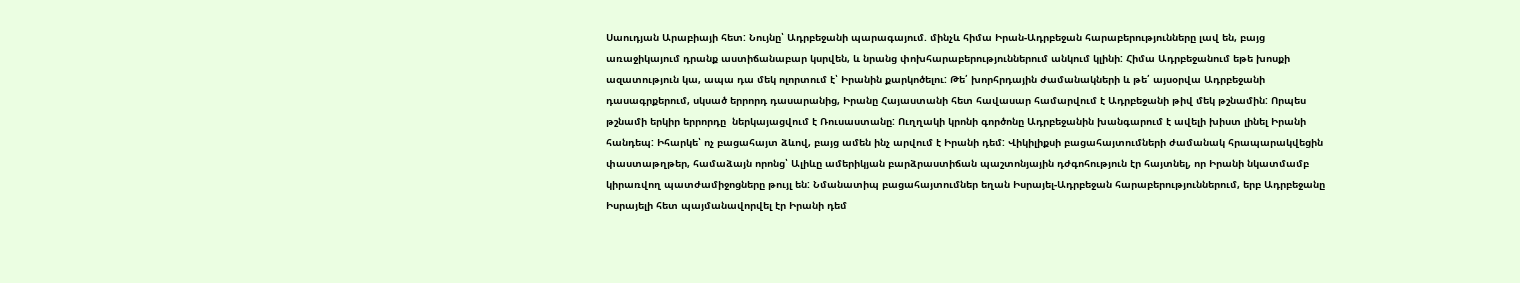Սաուդյան Արաբիայի հետ: Նույնը՝ Ադրբեջանի պարագայում. մինչև հիմա Իրան-Ադրբեջան հարաբերությունները լավ են, բայց առաջիկայում դրանք աստիճանաբար կսրվեն, և նրանց փոխհարաբերություններում անկում կլինի: Հիմա Ադրբեջանում եթե խոսքի ազատություն կա, ապա դա մեկ ոլորտում է՝ Իրանին քարկոծելու: Թե՛ խորհրդային ժամանակների և թե՛ այսօրվա Ադրբեջանի դասագրքերում, սկսած երրորդ դասարանից, Իրանը Հայաստանի հետ հավասար համարվում է Ադրբեջանի թիվ մեկ թշնամին: Որպես թշնամի երկիր երրորդը  ներկայացվում է Ռուսաստանը: Ուղղակի կրոնի գործոնը Ադրբեջանին խանգարում է ավելի խիստ լինել Իրանի հանդեպ: Իհարկե՝ ոչ բացահայտ ձևով, բայց ամեն ինչ արվում է Իրանի դեմ: Վիկիլիքսի բացահայտումների ժամանակ հրապարակվեցին փաստաթղթեր, համաձայն որոնց՝ Ալիևը ամերիկյան բարձրաստիճան պաշտոնյային դժգոհություն էր հայտնել, որ Իրանի նկատմամբ կիրառվող պատժամիջոցները թույլ են: Նմանատիպ բացահայտումներ եղան Իսրայել-Ադրբեջան հարաբերություններում, երբ Ադրբեջանը Իսրայելի հետ պայմանավորվել էր Իրանի դեմ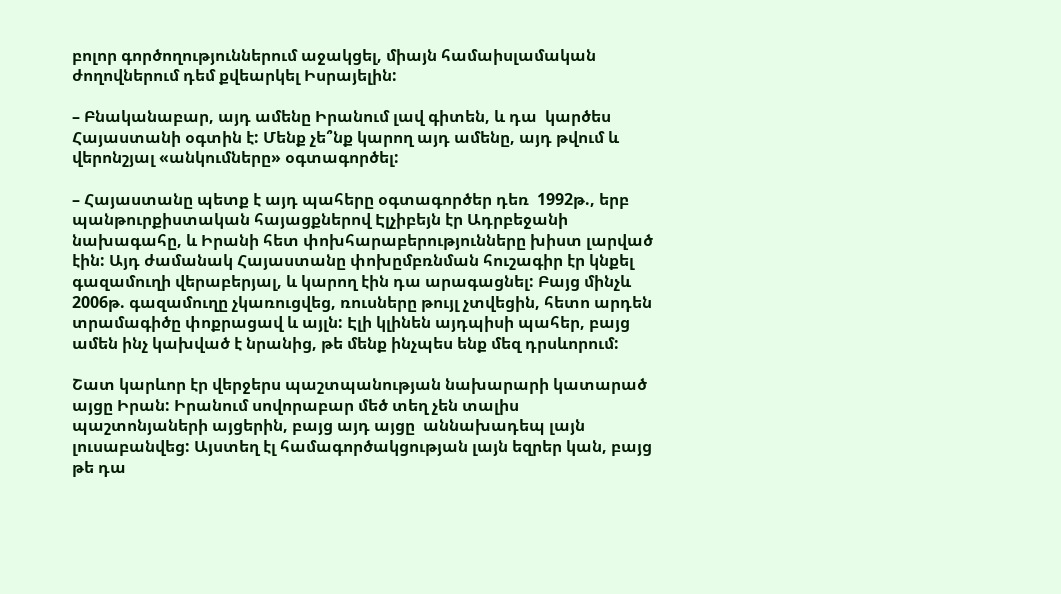բոլոր գործողություններում աջակցել, միայն համաիսլամական ժողովներում դեմ քվեարկել Իսրայելին:

– Բնականաբար, այդ ամենը Իրանում լավ գիտեն, և դա  կարծես Հայաստանի օգտին է: Մենք չե՞նք կարող այդ ամենը, այդ թվում և վերոնշյալ «անկումները» օգտագործել:

– Հայաստանը պետք է այդ պահերը օգտագործեր դեռ  1992թ., երբ պանթուրքիստական հայացքներով Էլչիբեյն էր Ադրբեջանի նախագահը, և Իրանի հետ փոխհարաբերությունները խիստ լարված էին: Այդ ժամանակ Հայաստանը փոխըմբռնման հուշագիր էր կնքել գազամուղի վերաբերյալ, և կարող էին դա արագացնել: Բայց մինչև 2006թ. գազամուղը չկառուցվեց, ռուսները թույլ չտվեցին, հետո արդեն տրամագիծը փոքրացավ և այլն: Էլի կլինեն այդպիսի պահեր, բայց ամեն ինչ կախված է նրանից, թե մենք ինչպես ենք մեզ դրսևորում:

Շատ կարևոր էր վերջերս պաշտպանության նախարարի կատարած այցը Իրան: Իրանում սովորաբար մեծ տեղ չեն տալիս պաշտոնյաների այցերին, բայց այդ այցը  աննախադեպ լայն լուսաբանվեց: Այստեղ էլ համագործակցության լայն եզրեր կան, բայց  թե դա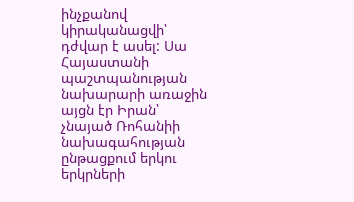ինչքանով կիրականացվի՝ դժվար է ասել: Սա Հայաստանի պաշտպանության նախարարի առաջին  այցն էր Իրան՝ չնայած Ռոհանիի նախագահության ընթացքում երկու երկրների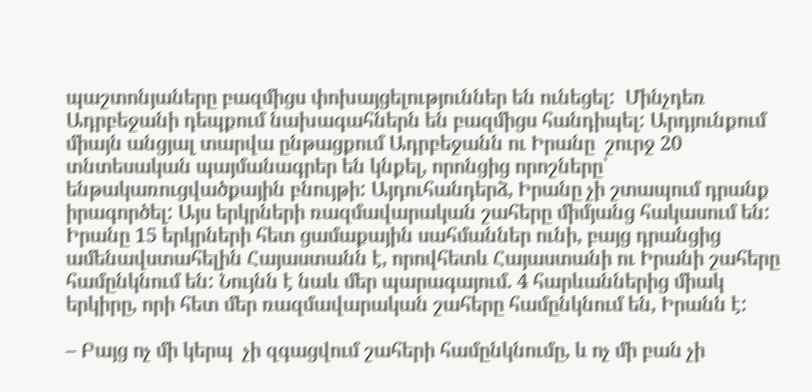պաշտոնյաները բազմիցս փոխայցելություններ են ունեցել:  Մինչդեռ Ադրբեջանի դեպքում նախագահներն են բազմիցս հանդիպել: Արդյունքում միայն անցյալ տարվա ընթացքում Ադրբեջանն ու Իրանը  շուրջ 20 տնտեսական պայմանագրեր են կնքել, որոնցից որոշները՝ ենթակառուցվածքային բնույթի: Այդուհանդերձ, Իրանը չի շտապում դրանք իրագործել: Այս երկրների ռազմավարական շահերը միմյանց հակասում են:  Իրանը 15 երկրների հետ ցամաքային սահմաններ ունի, բայց դրանցից ամենավստահելին Հայաստանն է, որովհետև Հայաստանի ու Իրանի շահերը համընկնում են: Նույնն է նաև մեր պարագայում. 4 հարևաններից միակ երկիրը, որի հետ մեր ռազմավարական շահերը համընկնում են, Իրանն է:

– Բայց ոչ մի կերպ  չի զգացվում շահերի համընկնումը, և ոչ մի բան չի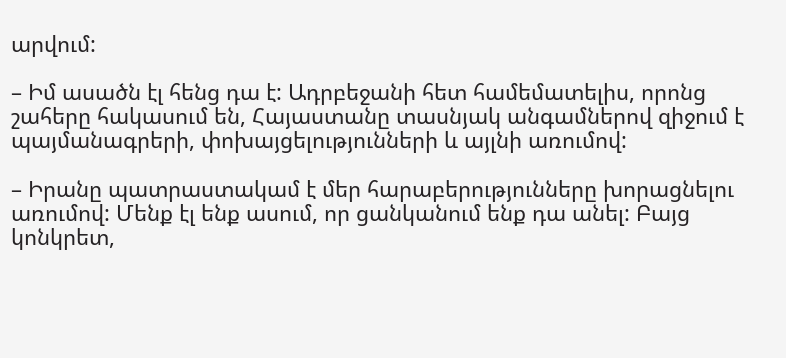արվում:

– Իմ ասածն էլ հենց դա է: Ադրբեջանի հետ համեմատելիս, որոնց շահերը հակասում են, Հայաստանը տասնյակ անգամներով զիջում է պայմանագրերի, փոխայցելությունների և այլնի առումով:

– Իրանը պատրաստակամ է մեր հարաբերությունները խորացնելու առումով: Մենք էլ ենք ասում, որ ցանկանում ենք դա անել: Բայց կոնկրետ,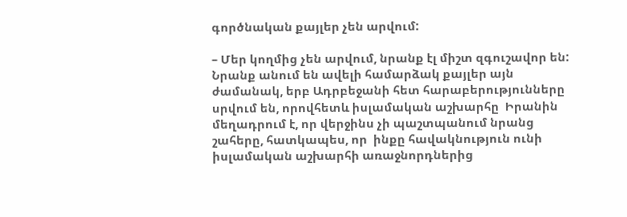գործնական քայլեր չեն արվում:

– Մեր կողմից չեն արվում, նրանք էլ միշտ զգուշավոր են:  Նրանք անում են ավելի համարձակ քայլեր այն ժամանակ, երբ Ադրբեջանի հետ հարաբերությունները սրվում են, որովհետև իսլամական աշխարհը  Իրանին մեղադրում է, որ վերջինս չի պաշտպանում նրանց շահերը, հատկապես, որ  ինքը հավակնություն ունի իսլամական աշխարհի առաջնորդներից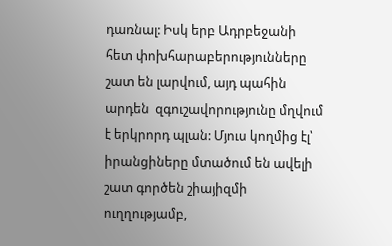դառնալ: Իսկ երբ Ադրբեջանի հետ փոխհարաբերությունները շատ են լարվում, այդ պահին արդեն  զգուշավորությունը մղվում է երկրորդ պլան: Մյուս կողմից էլ՝ իրանցիները մտածում են ավելի շատ գործեն շիայիզմի ուղղությամբ,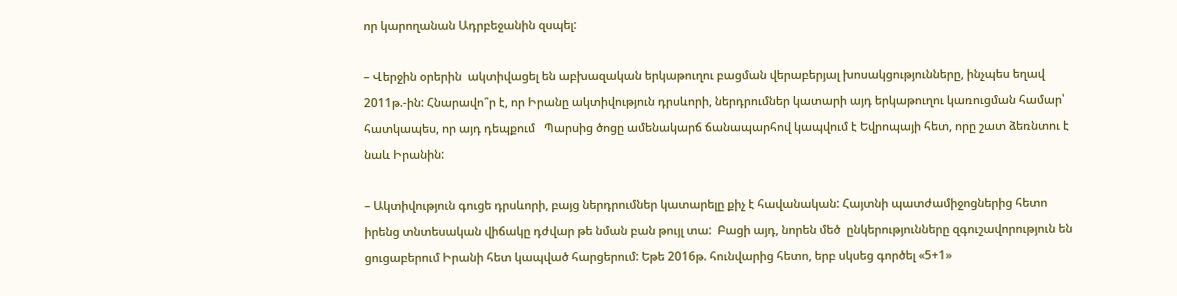որ կարողանան Ադրբեջանին զսպել:

– Վերջին օրերին  ակտիվացել են աբխազական երկաթուղու բացման վերաբերյալ խոսակցությունները, ինչպես եղավ  2011թ.-ին: Հնարավո՞ր է, որ Իրանը ակտիվություն դրսևորի, ներդրումներ կատարի այդ երկաթուղու կառուցման համար՝ հատկապես, որ այդ դեպքում   Պարսից ծոցը ամենակարճ ճանապարհով կապվում է Եվրոպայի հետ, որը շատ ձեռնտու է նաև Իրանին:

– Ակտիվություն գուցե դրսևորի, բայց ներդրումներ կատարելը քիչ է հավանական: Հայտնի պատժամիջոցներից հետո իրենց տնտեսական վիճակը դժվար թե նման բան թույլ տա:  Բացի այդ, նորեն մեծ  ընկերությունները զգուշավորություն են ցուցաբերում Իրանի հետ կապված հարցերում: Եթե 2016թ. հունվարից հետո, երբ սկսեց գործել «5+1»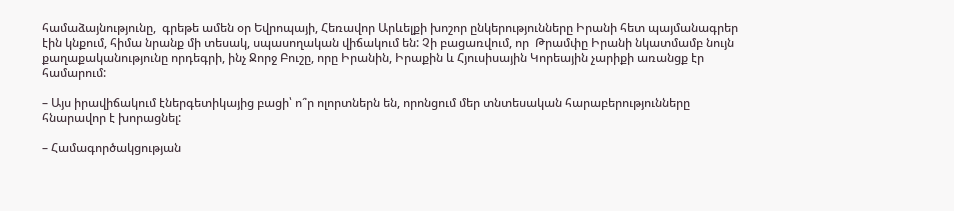համաձայնությունը,  գրեթե ամեն օր Եվրոպայի, Հեռավոր Արևելքի խոշոր ընկերությունները Իրանի հետ պայմանագրեր էին կնքում, հիմա նրանք մի տեսակ, սպասողական վիճակում են: Չի բացառվում, որ  Թրամփը Իրանի նկատմամբ նույն քաղաքականությունը որդեգրի, ինչ Ջորջ Բուշը, որը Իրանին, Իրաքին և Հյուսիսային Կորեային չարիքի առանցք էր համարում:

– Այս իրավիճակում էներգետիկայից բացի՝ ո՞ր ոլորտներն են, որոնցում մեր տնտեսական հարաբերությունները հնարավոր է խորացնել:

– Համագործակցության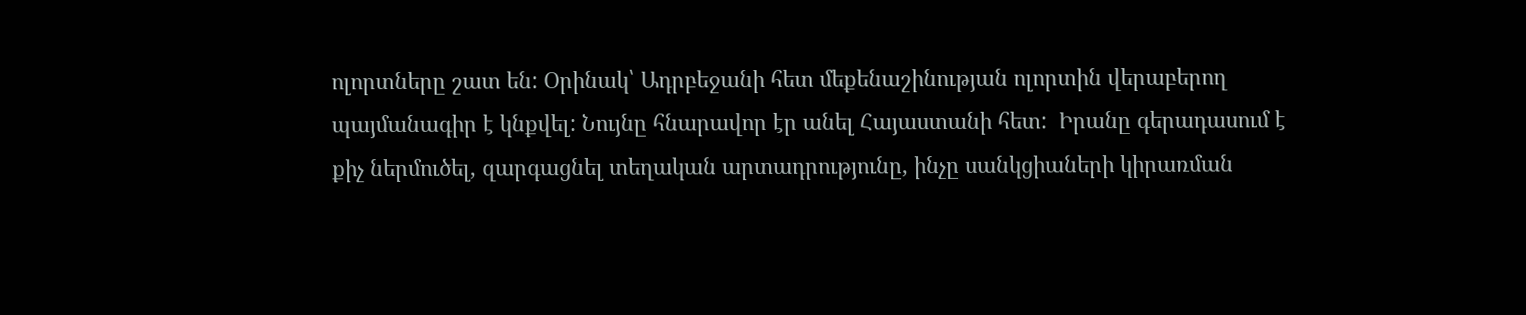ոլորտները շատ են: Օրինակ՝ Ադրբեջանի հետ մեքենաշինության ոլորտին վերաբերող պայմանագիր է կնքվել: Նույնը հնարավոր էր անել Հայաստանի հետ:  Իրանը գերադասում է քիչ ներմուծել, զարգացնել տեղական արտադրությունը, ինչը սանկցիաների կիրառման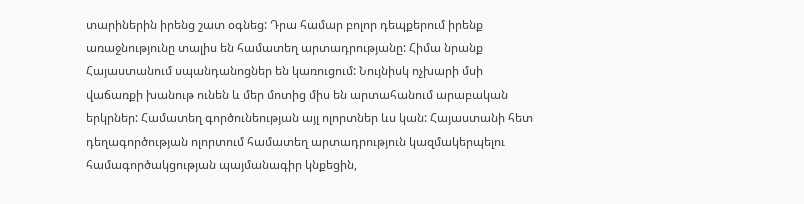տարիներին իրենց շատ օգնեց: Դրա համար բոլոր դեպքերում իրենք առաջնությունը տալիս են համատեղ արտադրությանը: Հիմա նրանք Հայաստանում սպանդանոցներ են կառուցում: Նույնիսկ ոչխարի մսի վաճառքի խանութ ունեն և մեր մոտից միս են արտահանում արաբական երկրներ: Համատեղ գործունեության այլ ոլորտներ ևս կան: Հայաստանի հետ դեղագործության ոլորտում համատեղ արտադրություն կազմակերպելու համագործակցության պայմանագիր կնքեցին,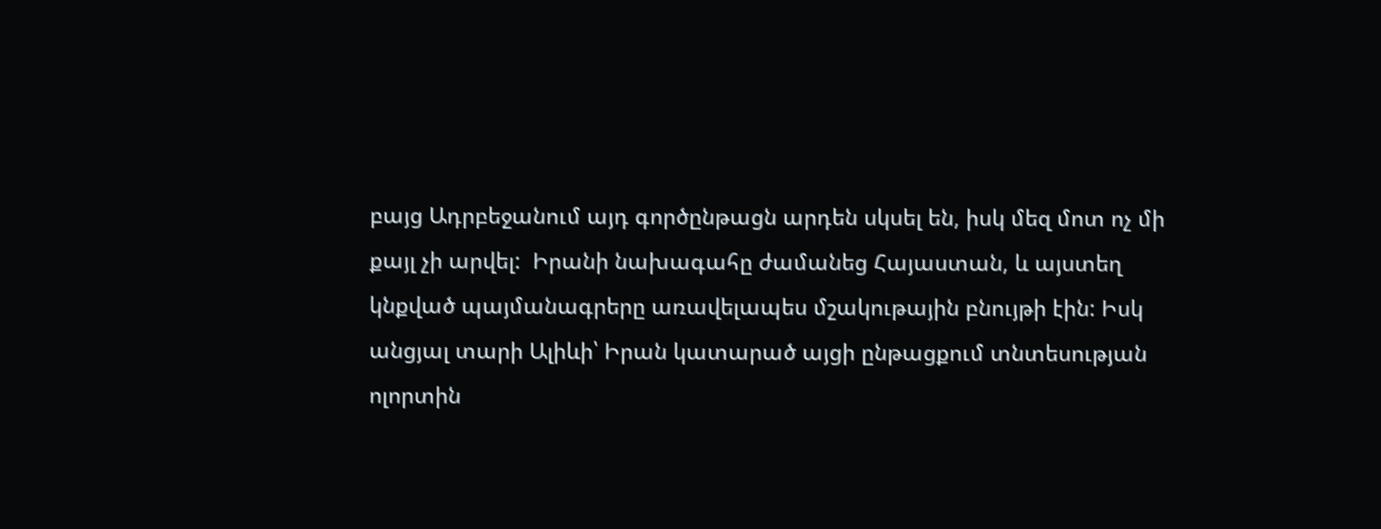բայց Ադրբեջանում այդ գործընթացն արդեն սկսել են, իսկ մեզ մոտ ոչ մի քայլ չի արվել:  Իրանի նախագահը ժամանեց Հայաստան, և այստեղ կնքված պայմանագրերը առավելապես մշակութային բնույթի էին: Իսկ անցյալ տարի Ալիևի՝ Իրան կատարած այցի ընթացքում տնտեսության ոլորտին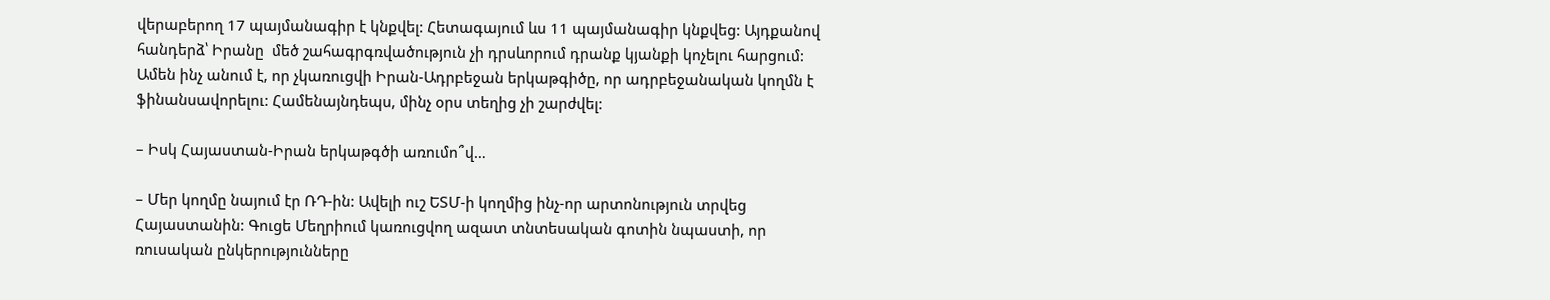վերաբերող 17 պայմանագիր է կնքվել: Հետագայում ևս 11 պայմանագիր կնքվեց: Այդքանով հանդերձ՝ Իրանը  մեծ շահագրգռվածություն չի դրսևորում դրանք կյանքի կոչելու հարցում: Ամեն ինչ անում է, որ չկառուցվի Իրան-Ադրբեջան երկաթգիծը, որ ադրբեջանական կողմն է  ֆինանսավորելու: Համենայնդեպս, մինչ օրս տեղից չի շարժվել:

– Իսկ Հայաստան-Իրան երկաթգծի առումո՞վ…

– Մեր կողմը նայում էր ՌԴ-ին: Ավելի ուշ ԵՏՄ-ի կողմից ինչ-որ արտոնություն տրվեց Հայաստանին: Գուցե Մեղրիում կառուցվող ազատ տնտեսական գոտին նպաստի, որ ռուսական ընկերությունները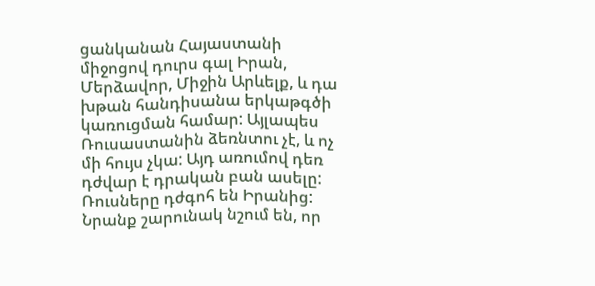ցանկանան Հայաստանի միջոցով դուրս գալ Իրան, Մերձավոր, Միջին Արևելք, և դա խթան հանդիսանա երկաթգծի կառուցման համար: Այլապես Ռուսաստանին ձեռնտու չէ, և ոչ մի հույս չկա: Այդ առումով դեռ դժվար է դրական բան ասելը: Ռուսները դժգոհ են Իրանից: Նրանք շարունակ նշում են, որ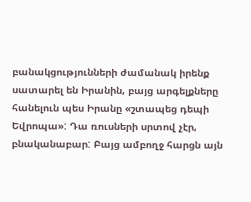բանակցությունների ժամանակ իրենք սատարել են Իրանին, բայց արգելքները հանելուն պես Իրանը «շտապեց դեպի Եվրոպա»: Դա ռուսների սրտով չէր, բնականաբար: Բայց ամբողջ հարցն այն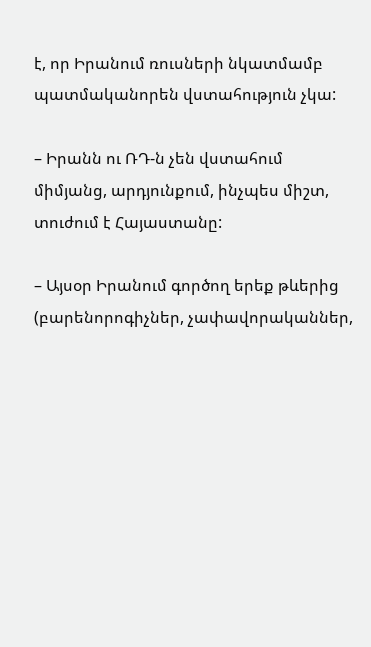է, որ Իրանում ռուսների նկատմամբ պատմականորեն վստահություն չկա:

– Իրանն ու ՌԴ-ն չեն վստահում միմյանց, արդյունքում, ինչպես միշտ, տուժում է Հայաստանը:

– Այսօր Իրանում գործող երեք թևերից (բարենորոգիչներ, չափավորականներ,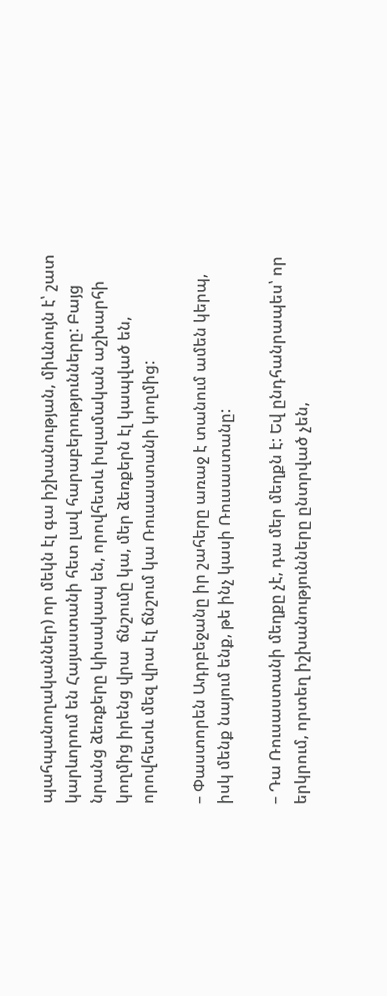պահպանողականներ) որ մեկն էլ գա իշխանության, միևնույն է՝ շատ կարևորում են Հայաստանի հետ լավ հարաբերությունները: Բայց նրանց ձեռքերը կիսակապ են, որովհետև իսլամական աշխարհի կողմից իրենց վրա  ճնշումը կա, մեր ձեռքերն էլ կապված են, որովհետև մեզ վրա էլ ճնշում կա Ռուսաստանի կողմից:

– Փաստորեն Ադրբեջանը իր շահերը առաջ է տանում ամեն կերպ, իսկ մենք նայում ենք, թե ինչ կասի Ռուսաստանը:

– Դա Ռուսաստանի մեղքը չէ, դա մեր մեղքն է: Եվ ընդհանրապես՝ որ երկրում, որտեղ իշխանությունները ընտրված չեն,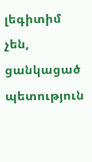լեգիտիմ չեն,  ցանկացած պետություն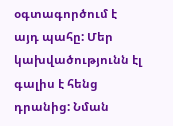օգտագործում է այդ պահը: Մեր կախվածությունն էլ գալիս է հենց դրանից: Նման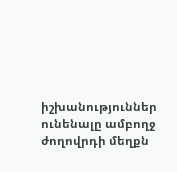իշխանություններ ունենալը ամբողջ ժողովրդի մեղքն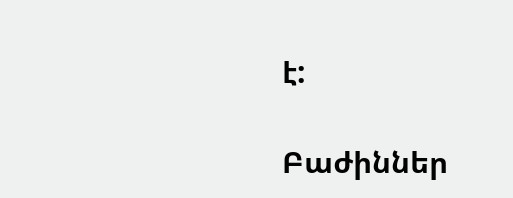է:

Բաժիններ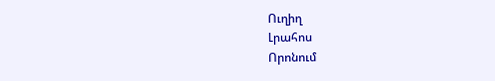Ուղիղ
Լրահոս
Որոնում